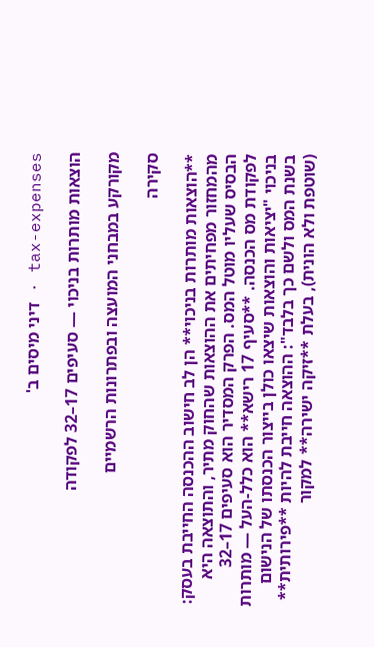tax-expenses · דיני מיסים ב'

הוצאות מותרות בניכוי — סעיפים 17–32 לפקודה

מקורקע במבחני המועצה ובפתרונות הרשמיים

סקירה

**הוצאות מותרות בניכוי** הן לב חישוב ההכנסה החייבת בעסק: מהמחזור מפחיתים את ההוצאות שהחוק מתיר, והתוצאה היא הבסיס שעליו מוטל המס. הפרק המסדיר הוא סעיפים 17–32 לפקודת מס הכנסה. **סעיף 17 רישא** הוא כלל-העל — מותרות בניכוי "יציאות והוצאות שיצאו כולן בייצור הכנסתו של הנישום בשנת המס ולשם כך בלבד": ההוצאה חייבת להיות **פירותית** (שוטפת ולא הונית), בעלת **זיקה ישירה** למקור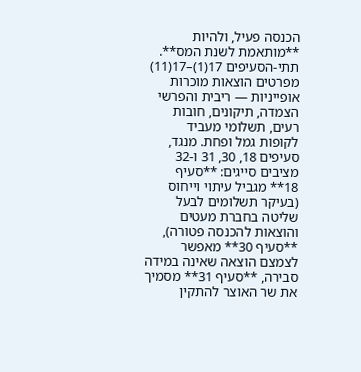הכנסה פעיל, ולהיות **מותאמת לשנת המס**. תתי-הסעיפים 17(1)–17(11) מפרטים הוצאות מוכרות אופייניות — ריבית והפרשי הצמדה, תיקונים, חובות רעים, תשלומי מעביד לקופות גמל ופחת. מנגד, סעיפים 18, 30, 31 ו-32 מציבים סייגים: **סעיף 18** מגביל עיתוי וייחוס (בעיקר תשלומים לבעל שליטה בחברת מעטים והוצאות להכנסה פטורה), **סעיף 30** מאפשר לצמצם הוצאה שאינה במידה סבירה, **סעיף 31** מסמיך את שר האוצר להתקין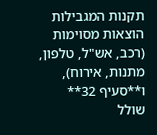תקנות המגבילות הוצאות מסוימות (רכב, אש"ל, טלפון, מתנות, אירוח), ו**סעיף 32** שולל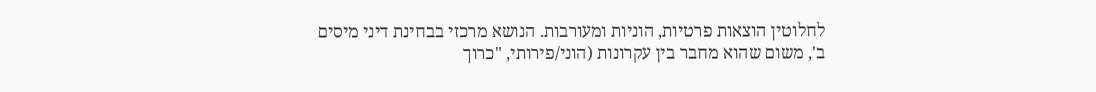לחלוטין הוצאות פרטיות, הוניות ומעורבות. הנושא מרכזי בבחינת דיני מיסים ב', משום שהוא מחבר בין עקרונות (הוני/פירותי, "כרוך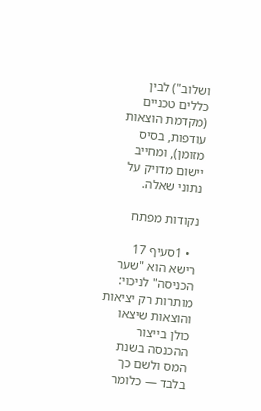ושלוב") לבין כללים טכניים (מקדמת הוצאות עודפות, בסיס מזומן), ומחייב יישום מדויק על נתוני שאלה.

נקודות מפתח

  • 1סעיף 17 רישא הוא "שער הכניסה" לניכוי: מותרות רק יציאות והוצאות שיצאו כולן בייצור ההכנסה בשנת המס ולשם כך בלבד — כלומר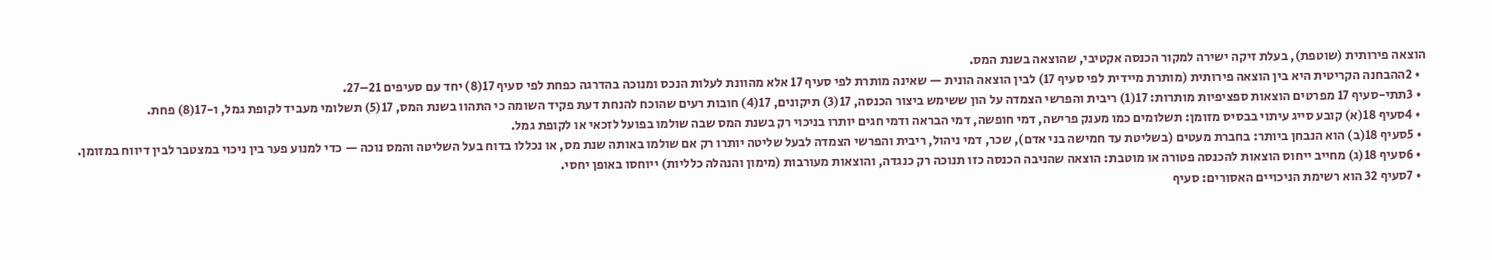הוצאה פירותית (שוטפת), בעלת זיקה ישירה למקור הכנסה אקטיבי, שהוצאה בשנת המס.
  • 2ההבחנה הקריטית היא בין הוצאה פירותית (מותרת מיידית לפי סעיף 17) לבין הוצאה הונית — שאינה מותרת לפי סעיף 17 אלא מהוונת לעלות הנכס ומנוכה בהדרגה כפחת לפי סעיף 17(8) יחד עם סעיפים 21–27.
  • 3תתי-סעיף 17 מפרטים הוצאות ספציפיות מותרות: 17(1) ריבית והפרשי הצמדה על הון ששימש ביצור הכנסה, 17(3) תיקונים, 17(4) חובות רעים שהוכח להנחת דעת פקיד השומה כי התהוו בשנת המס, 17(5) תשלומי מעביד לקופת גמל, ו-17(8) פחת.
  • 4סעיף 18(א) קובע סייג עיתוי בבסיס מזומן: תשלומים כמו מענק פרישה, דמי חופשה, דמי הבראה ודמי חגים יותרו בניכוי רק בשנת המס שבה שולמו בפועל לזכאי או לקופת גמל.
  • 5סעיף 18(ב) הוא הנבחן ביותר: בחברת מעטים (בשליטת עד חמישה בני אדם), שכר, דמי ניהול, ריבית והפרשי הצמדה לבעל שליטה יותרו רק אם שולמו באותה שנת מס, או נכללו בדוח בעל השליטה והמס נוכה — כדי למנוע פער בין ניכוי במצטבר לבין דיווח במזומן.
  • 6סעיף 18(ג) מחייב ייחוס הוצאות להכנסה פטורה או מוטבת: הוצאה שהניבה הכנסה כזו תנוכה רק כנגדה, והוצאות מעורבות (מימון והנהלה כלליות) ייוחסו באופן יחסי.
  • 7סעיף 32 הוא רשימת הניכויים האסורים: סעיף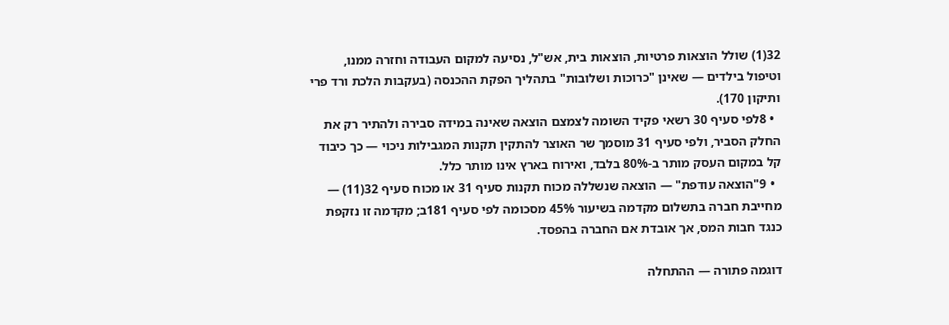32(1) שולל הוצאות פרטיות, הוצאות בית, אש"ל, נסיעה למקום העבודה וחזרה ממנו, וטיפול בילדים — שאינן "כרוכות ושלובות" בתהליך הפקת ההכנסה (בעקבות הלכת ורד פרי ותיקון 170).
  • 8לפי סעיף 30 רשאי פקיד השומה לצמצם הוצאה שאינה במידה סבירה ולהתיר רק את החלק הסביר, ולפי סעיף 31 מוסמך שר האוצר להתקין תקנות המגבילות ניכוי — כך כיבוד קל במקום העסק מותר ב-80% בלבד, ואירוח בארץ אינו מותר כלל.
  • 9"הוצאה עודפת" — הוצאה שנשללה מכוח תקנות סעיף 31 או מכוח סעיף 32(11) — מחייבת חברה בתשלום מקדמה בשיעור 45% מסכומה לפי סעיף 181ב; מקדמה זו נזקפת כנגד חבות המס, אך אובדת אם החברה בהפסד.

דוגמה פתורה — ההתחלה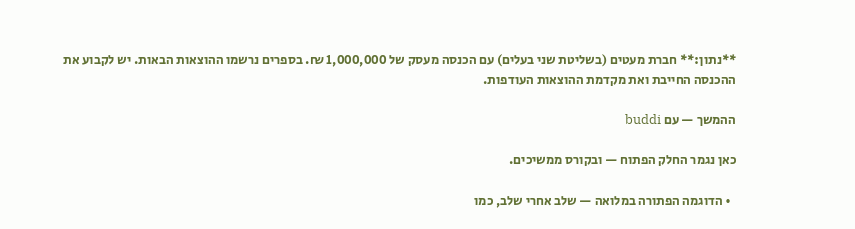**נתון:** חברת מעטים (בשליטת שני בעלים) עם הכנסה מעסק של 1,000,000 ₪. בספרים נרשמו ההוצאות הבאות. יש לקבוע את ההכנסה החייבת ואת מקדמת ההוצאות העודפות.

ההמשך — עם buddi

כאן נגמר החלק הפתוח — ובקורס ממשיכים.

  • הדוגמה הפתורה במלואה — שלב אחרי שלב, כמו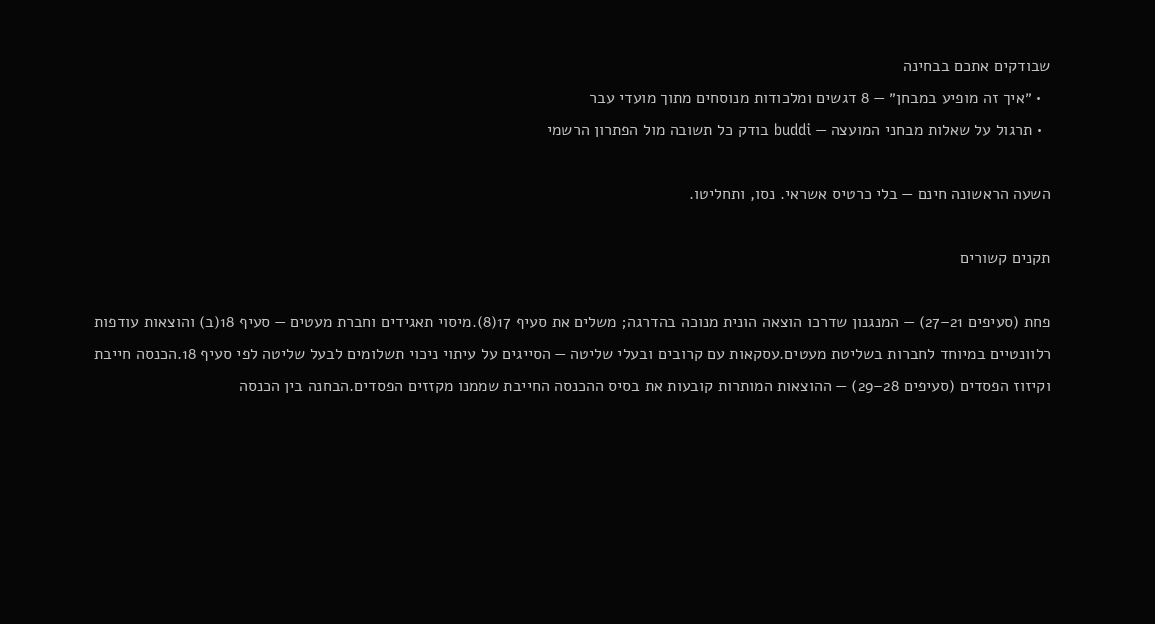שבודקים אתכם בבחינה
  • ״איך זה מופיע במבחן״ — 8 דגשים ומלכודות מנוסחים מתוך מועדי עבר
  • תרגול על שאלות מבחני המועצה — buddi בודק כל תשובה מול הפתרון הרשמי

השעה הראשונה חינם — בלי כרטיס אשראי. נסו, ותחליטו.

תקנים קשורים

פחת (סעיפים 21–27) — המנגנון שדרכו הוצאה הונית מנוכה בהדרגה; משלים את סעיף 17(8).מיסוי תאגידים וחברת מעטים — סעיף 18(ב) והוצאות עודפות רלוונטיים במיוחד לחברות בשליטת מעטים.עסקאות עם קרובים ובעלי שליטה — הסייגים על עיתוי ניכוי תשלומים לבעל שליטה לפי סעיף 18.הכנסה חייבת וקיזוז הפסדים (סעיפים 28–29) — ההוצאות המותרות קובעות את בסיס ההכנסה החייבת שממנו מקזזים הפסדים.הבחנה בין הכנסה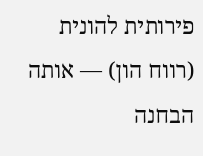פירותית להונית (רווח הון) — אותה הבחנה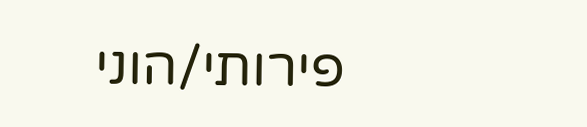פירותי/הוני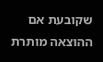שקובעת אם ההוצאה מותרת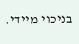בניכוי מיידי.